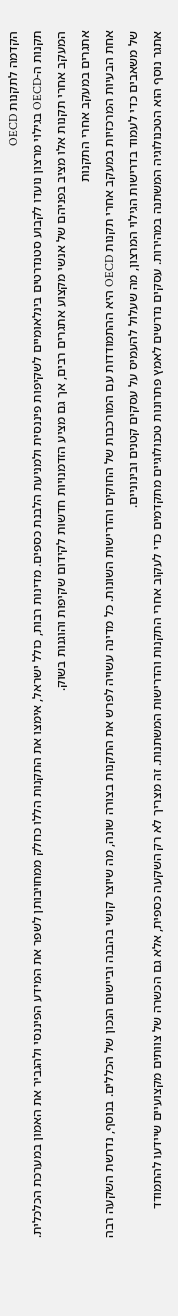הקדמה לתקנות OECD
תקנות ה-OECD בגילוי מרצון נועדו לקבוע סטנדרטים בינלאומיים לשקיפות פיננסית ולמניעת הלבנת כספים. מדינות רבות, כולל ישראל, אימצו את התקנות הללו כחלק ממחויבותן לשפר את המידע הפיננסי ולהגביר את האמון במערכת הכלכלית. המעקב אחרי תקנות אלו מציב בפניהם של אנשי מקצוע אתגרים רבים, אך גם מציע הזדמנויות חדשות לקידום שקיפות והוגנות בשוק.
אתגרים במעקב אחרי התקנות
אחת הבעיות המרכזיות במעקב אחרי תקנות OECD היא ההתמודדות עם המורכבות של החוקים והדרישות השונות. כל מדינה עשויה לפרש את התקנות בצורה שונה, מה שיוצר קושי בהבנה וביישום הנכון של הכללים. בנוסף, נדרשת השקעה רבה של משאבים כדי לעמוד בדרישות הגילוי המרצון, מה שעלול להעמיס על עסקים קטנים ובינוניים.
אתגר נוסף הוא הטכנולוגיה המשתנה במהירות. עסקים נדרשים לאמץ פתרונות טכנולוגיים מתקדמים כדי לעקוב אחרי התקנות והדרישות המשתנות. זה מצריך לא רק השקעה כספית, אלא גם הכשרה של צוותים מקצועיים שיידעו להתמודד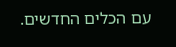עם הכלים החדשים.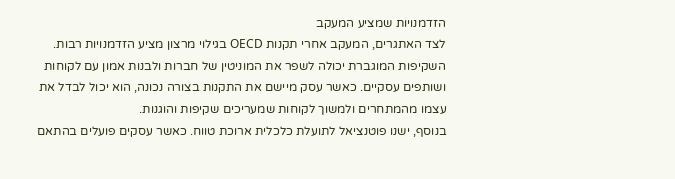הזדמנויות שמציע המעקב
לצד האתגרים, המעקב אחרי תקנות OECD בגילוי מרצון מציע הזדמנויות רבות. השקיפות המוגברת יכולה לשפר את המוניטין של חברות ולבנות אמון עם לקוחות ושותפים עסקיים. כאשר עסק מיישם את התקנות בצורה נכונה, הוא יכול לבדל את עצמו מהמתחרים ולמשוך לקוחות שמעריכים שקיפות והוגנות.
בנוסף, ישנו פוטנציאל לתועלת כלכלית ארוכת טווח. כאשר עסקים פועלים בהתאם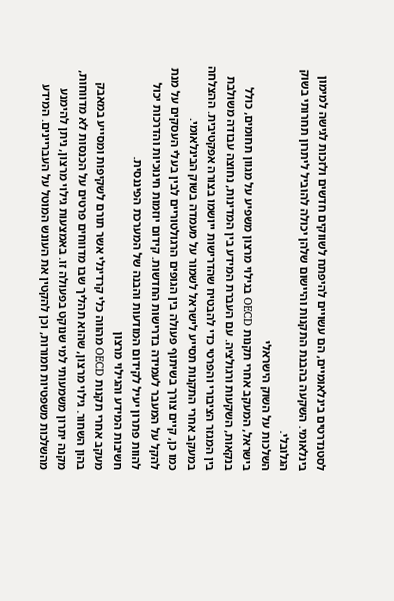לסטנדרטים בינלאומיים, הם עשויים להיפתח לשווקים חדשים ולזכות לגישה למימון בינלאומי. השקעה בהבנת התקנות והיישום שלהן יכולה להוביל ליתרון תחרותי בשוק הגלובלי.
השלכות על השוק הישראלי
בישראל, המעקב אחרי תקנות OECD בגילוי מרצון משפיע על מגוון תחומים, כולל בנקאות, השקעות ורגולציה. עם העברת המידע בין המדינות, נחוצה עבודה משולבת בין המגזר הציבורי והפרטי כדי להבטיח שהדרישות ייושמו בצורה אפקטיבית. ההצלחה במעקב אחרי התקנות תסייע לישראל לשמור על מעמדה בשוק הבינלאומי.
כמו כן, קיים צורך בשיתוף פעולה בין הגופים הרגולטוריים לבין בעלי העסקים על מנת להקל על המעבר לעמידה בדרישות החדשות. קידום יוזמות חינוכיות והדרכות יכול להוות פתרון יעיל לקידום המודעות והבנה של המערכת הפיננסית.
חשיבות המידע והגילוי מרצון
מעקב אחרי תקנות OECD מהווה כלי קרדינלי אשר תורם לשקיפות ומסייע במאבק בהון השחור. גילוי מרצון, שהוא תהליך שבו מדווחים פרטים על הכנסות לא מדווחות, מקנה יתרון משמעותי למי שנוקט בפעולה זו. באמצעות גילוי מרצון, ניתן להימנע מהשלכות משפטיות חמורות, וכן להקטין את העונש המוטל על העבריינים. המידע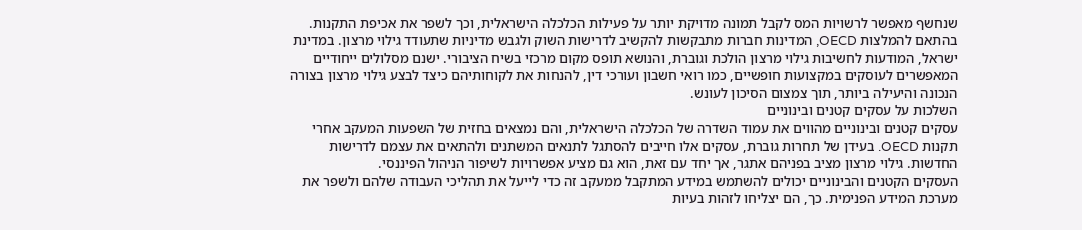שנחשף מאפשר לרשויות המס לקבל תמונה מדויקת יותר על פעילות הכלכלה הישראלית, וכך לשפר את אכיפת התקנות.
בהתאם להמלצות OECD, המדינות חברות מתבקשות להקשיב לדרישות השוק ולגבש מדיניות שתעודד גילוי מרצון. במדינת ישראל, המודעות לחשיבות גילוי מרצון הולכת וגוברת, והנושא תופס מקום מרכזי בשיח הציבורי. ישנם מסלולים ייחודיים המאפשרים לעוסקים במקצועות חופשיים, כמו רואי חשבון ועורכי דין, להנחות את לקוחותיהם כיצד לבצע גילוי מרצון בצורה הנכונה והיעילה ביותר, תוך צמצום הסיכון לעונש.
השלכות על עסקים קטנים ובינוניים
עסקים קטנים ובינוניים מהווים את עמוד השדרה של הכלכלה הישראלית, והם נמצאים בחזית של השפעות המעקב אחרי תקנות OECD. בעידן של תחרות גוברת, עסקים אלו חייבים להסתגל לתנאים המשתנים ולהתאים את עצמם לדרישות החדשות. גילוי מרצון מציב בפניהם אתגר, אך יחד עם זאת, הוא גם מציע אפשרויות לשיפור הניהול הפיננסי.
העסקים הקטנים והבינוניים יכולים להשתמש במידע המתקבל ממעקב זה כדי לייעל את תהליכי העבודה שלהם ולשפר את מערכת המידע הפנימית. כך, הם יצליחו לזהות בעיות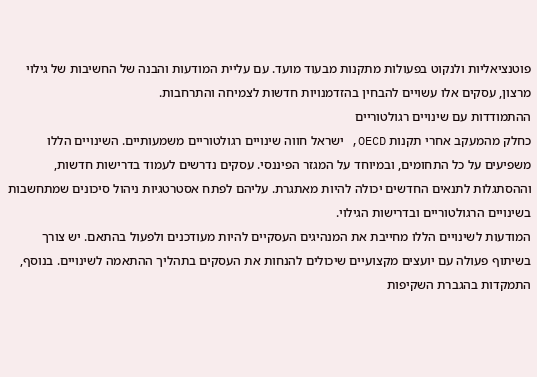פוטנציאליות ולנקוט בפעולות מתקנות מבעוד מועד. עם עליית המודעות והבנה של החשיבות של גילוי מרצון, עסקים אלו עשויים להבחין בהזדמנויות חדשות לצמיחה והתרחבות.
ההתמודדות עם שינויים רגולטוריים
כחלק מהמעקב אחרי תקנות OECD, ישראל חווה שינויים רגולטוריים משמעותיים. השינויים הללו משפיעים על כל התחומים, ובמיוחד על המגזר הפיננסי. עסקים נדרשים לעמוד בדרישות חדשות, וההסתגלות לתנאים החדשים יכולה להיות מאתגרת. עליהם לפתח אסטרטגיות ניהול סיכונים שמתחשבות בשינויים הרגולטוריים ובדרישות הגילוי.
המודעות לשינויים הללו מחייבת את המנהיגים העסקיים להיות מעודכנים ולפעול בהתאם. יש צורך בשיתוף פעולה עם יועצים מקצועיים שיכולים להנחות את העסקים בתהליך ההתאמה לשינויים. בנוסף, התמקדות בהגברת השקיפות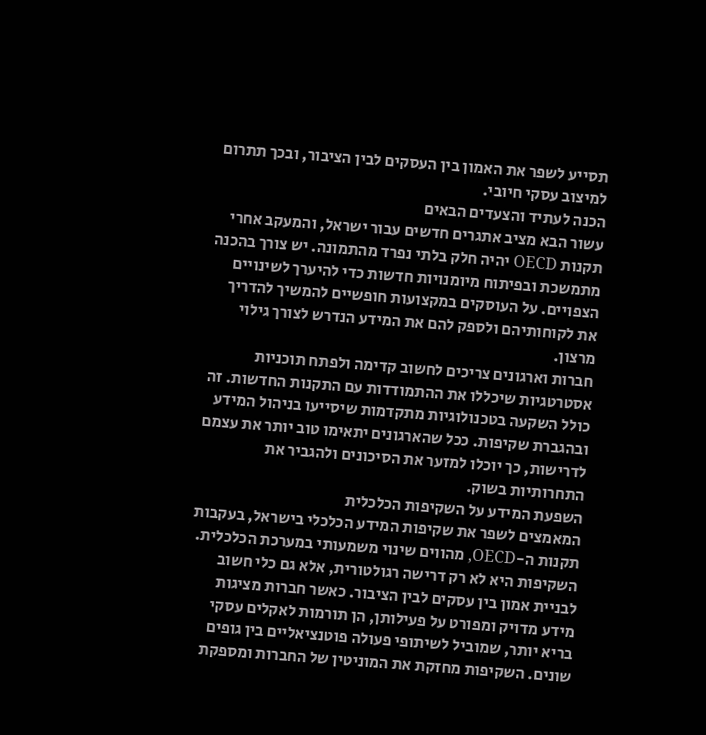תסייע לשפר את האמון בין העסקים לבין הציבור, ובכך תתרום למיצוב עסקי חיובי.
הכנה לעתיד והצעדים הבאים
עשור הבא מציב אתגרים חדשים עבור ישראל, והמעקב אחרי תקנות OECD יהיה חלק בלתי נפרד מהתמונה. יש צורך בהכנה מתמשכת ובפיתוח מיומנויות חדשות כדי להיערך לשינויים הצפויים. על העוסקים במקצועות חופשיים להמשיך להדריך את לקוחותיהם ולספק להם את המידע הנדרש לצורך גילוי מרצון.
חברות וארגונים צריכים לחשוב קדימה ולפתח תוכניות אסטרטגיות שיכללו את ההתמודדות עם התקנות החדשות. זה כולל השקעה בטכנולוגיות מתקדמות שיסייעו בניהול המידע ובהגברת שקיפות. ככל שהארגונים יתאימו טוב יותר את עצמם לדרישות, כך יוכלו למזער את הסיכונים ולהגביר את התחרותיות בשוק.
השפעת המידע על השקיפות הכלכלית
המאמצים לשפר את שקיפות המידע הכלכלי בישראל, בעקבות תקנות ה-OECD, מהווים שינוי משמעותי במערכת הכלכלית. השקיפות היא לא רק דרישה רגולטורית, אלא גם כלי חשוב לבניית אמון בין עסקים לבין הציבור. כאשר חברות מציגות מידע מדויק ומפורט על פעילותן, הן תורמות לאקלים עסקי בריא יותר, שמוביל לשיתופי פעולה פוטנציאליים בין גופים שונים. השקיפות מחזקת את המוניטין של החברות ומספקת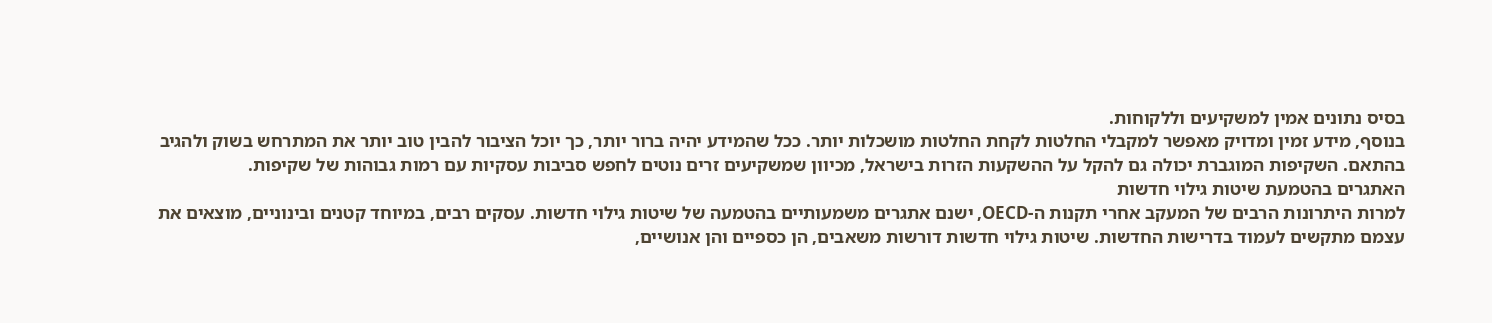בסיס נתונים אמין למשקיעים וללקוחות.
בנוסף, מידע זמין ומדויק מאפשר למקבלי החלטות לקחת החלטות מושכלות יותר. ככל שהמידע יהיה ברור יותר, כך יוכל הציבור להבין טוב יותר את המתרחש בשוק ולהגיב בהתאם. השקיפות המוגברת יכולה גם להקל על ההשקעות הזרות בישראל, מכיוון שמשקיעים זרים נוטים לחפש סביבות עסקיות עם רמות גבוהות של שקיפות.
האתגרים בהטמעת שיטות גילוי חדשות
למרות היתרונות הרבים של המעקב אחרי תקנות ה-OECD, ישנם אתגרים משמעותיים בהטמעה של שיטות גילוי חדשות. עסקים רבים, במיוחד קטנים ובינוניים, מוצאים את עצמם מתקשים לעמוד בדרישות החדשות. שיטות גילוי חדשות דורשות משאבים, הן כספיים והן אנושיים,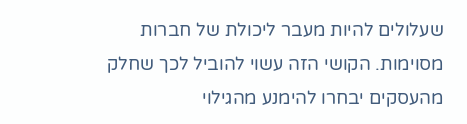שעלולים להיות מעבר ליכולת של חברות מסוימות. הקושי הזה עשוי להוביל לכך שחלק מהעסקים יבחרו להימנע מהגילוי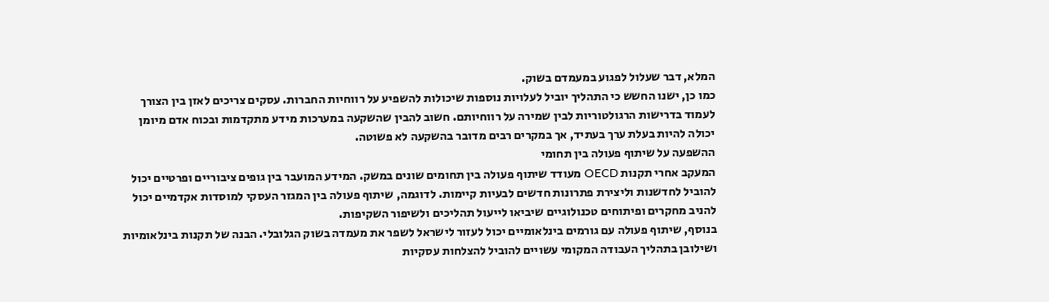המלא, דבר שעלול לפגוע במעמדם בשוק.
כמו כן, ישנו החשש כי התהליך יוביל לעלויות נוספות שיכולות להשפיע על רווחיות החברות. עסקים צריכים לאזן בין הצורך לעמוד בדרישות הרגולטוריות לבין שמירה על רווחיותם. חשוב להבין שהשקעה במערכות מידע מתקדמות ובכוח אדם מיומן יכולה להיות בעלת ערך בעתיד, אך במקרים רבים מדובר בהשקעה לא פשוטה.
ההשפעה על שיתוף פעולה בין תחומי
המעקב אחרי תקנות OECD מעודד שיתוף פעולה בין תחומים שונים במשק. המידע המועבר בין גופים ציבוריים ופרטיים יכול להוביל לחדשנות וליצירת פתרונות חדשים לבעיות קיימות. לדוגמה, שיתוף פעולה בין המגזר העסקי למוסדות אקדמיים יכול להניב מחקרים ופיתוחים טכנולוגיים שיביאו לייעול תהליכים ולשיפור השקיפות.
בנוסף, שיתוף פעולה עם גורמים בינלאומיים יכול לעזור לישראל לשפר את מעמדה בשוק הגלובלי. הבנה של תקנות בינלאומיות ושילובן בתהליך העבודה המקומי עשויים להוביל להצלחות עסקיות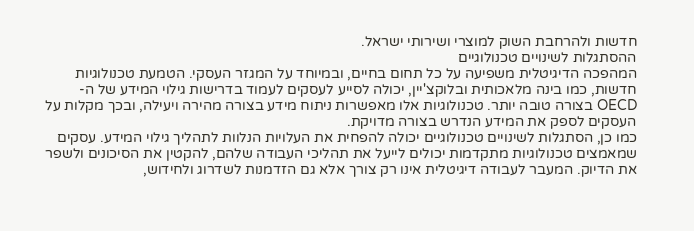חדשות ולהרחבת השוק למוצרי ושירותי ישראל.
ההסתגלות לשינויים טכנולוגיים
המהפכה הדיגיטלית משפיעה על כל תחום בחיים, ובמיוחד על המגזר העסקי. הטמעת טכנולוגיות חדשות, כמו בינה מלאכותית ובלוקצ'יין, יכולה לסייע לעסקים לעמוד בדרישות גילוי המידע של ה-OECD בצורה טובה יותר. טכנולוגיות אלו מאפשרות ניתוח מידע בצורה מהירה ויעילה, ובכך מקלות על העסקים לספק את המידע הנדרש בצורה מדויקת.
כמו כן, הסתגלות לשינויים טכנולוגיים יכולה להפחית את העלויות הנלוות לתהליך גילוי המידע. עסקים שמאמצים טכנולוגיות מתקדמות יכולים לייעל את תהליכי העבודה שלהם, להקטין את הסיכונים ולשפר את הדיוק. המעבר לעבודה דיגיטלית אינו רק צורך אלא גם הזדמנות לשדרוג ולחידוש,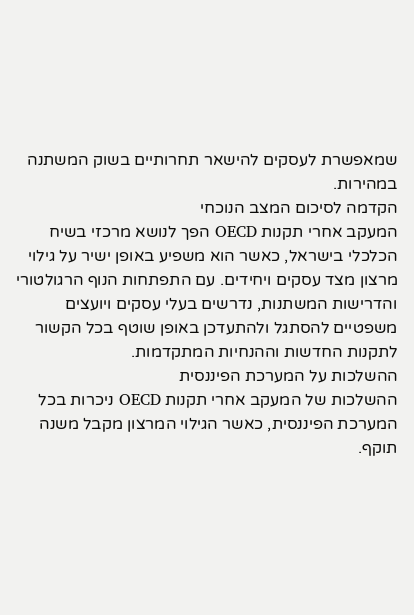שמאפשרת לעסקים להישאר תחרותיים בשוק המשתנה במהירות.
הקדמה לסיכום המצב הנוכחי
המעקב אחרי תקנות OECD הפך לנושא מרכזי בשיח הכלכלי בישראל, כאשר הוא משפיע באופן ישיר על גילוי מרצון מצד עסקים ויחידים. עם התפתחות הנוף הרגולטורי והדרישות המשתנות, נדרשים בעלי עסקים ויועצים משפטיים להסתגל ולהתעדכן באופן שוטף בכל הקשור לתקנות החדשות וההנחיות המתקדמות.
ההשלכות על המערכת הפיננסית
ההשלכות של המעקב אחרי תקנות OECD ניכרות בכל המערכת הפיננסית, כאשר הגילוי המרצון מקבל משנה תוקף.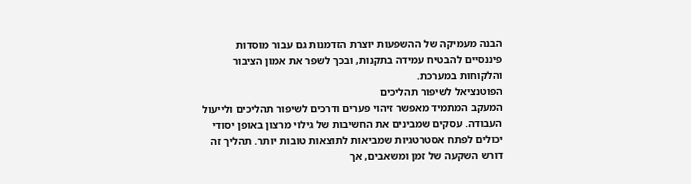הבנה מעמיקה של ההשפעות יוצרת הזדמנות גם עבור מוסדות פיננסיים להבטיח עמידה בתקנות, ובכך לשפר את אמון הציבור והלקוחות במערכת.
הפוטנציאל לשיפור תהליכים
המעקב המתמיד מאפשר זיהוי פערים ודרכים לשיפור תהליכים ולייעול העבודה. עסקים שמבינים את החשיבות של גילוי מרצון באופן יסודי יכולים לפתח אסטרטגיות שמביאות לתוצאות טובות יותר. תהליך זה דורש השקעה של זמן ומשאבים, אך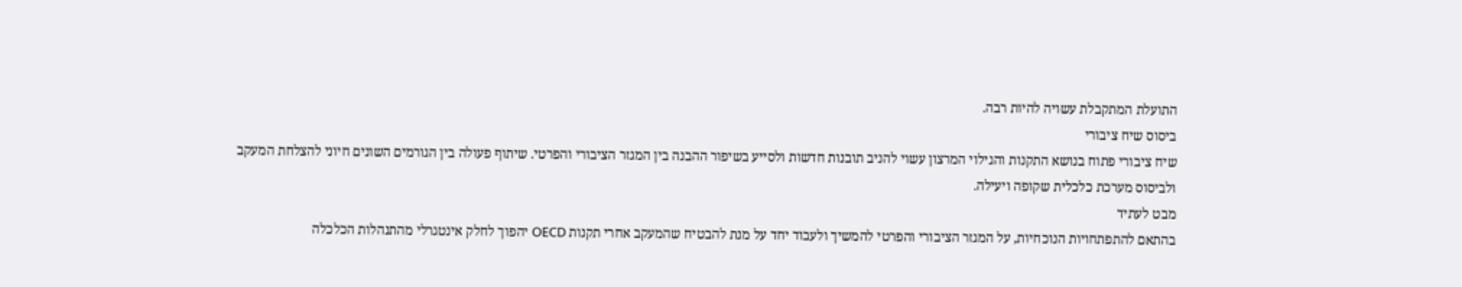התועלת המתקבלת עשויה להיות רבה.
ביסוס שיח ציבורי
שיח ציבורי פתוח בנושא התקנות והגילוי המרצון עשוי להניב תובנות חדשות ולסייע בשיפור ההבנה בין המגזר הציבורי והפרטי. שיתוף פעולה בין הגורמים השונים חיוני להצלחת המעקב ולביסוס מערכת כלכלית שקופה ויעילה.
מבט לעתיד
בהתאם להתפתחויות הנוכחיות, על המגזר הציבורי והפרטי להמשיך ולעבוד יחד על מנת להבטיח שהמעקב אחרי תקנות OECD יהפוך לחלק אינטגרלי מהתנהלות הכלכלה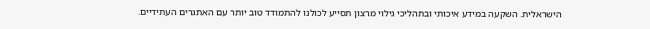הישראלית. השקעה במידע איכותי ובתהליכי גילוי מרצון תסייע לכולנו להתמודד טוב יותר עם האתגרים העתידיים.